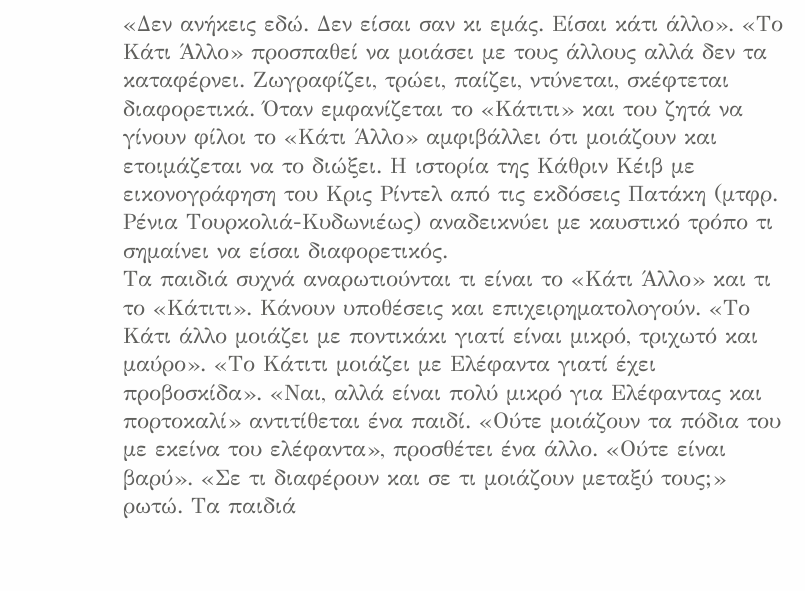«Δεν ανήκεις εδώ. Δεν είσαι σαν κι εμάς. Είσαι κάτι άλλο». «Το Κάτι Άλλο» προσπαθεί να μοιάσει με τους άλλους αλλά δεν τα καταφέρνει. Ζωγραφίζει, τρώει, παίζει, ντύνεται, σκέφτεται διαφορετικά. Όταν εμφανίζεται το «Κάτιτι» και του ζητά να γίνουν φίλοι το «Κάτι Άλλο» αμφιβάλλει ότι μοιάζουν και ετοιμάζεται να το διώξει. Η ιστορία της Κάθριν Κέιβ με εικονογράφηση του Κρις Ρίντελ από τις εκδόσεις Πατάκη (μτφρ. Ρένια Τουρκολιά-Κυδωνιέως) αναδεικνύει με καυστικό τρόπο τι σημαίνει να είσαι διαφορετικός.
Τα παιδιά συχνά αναρωτιούνται τι είναι το «Κάτι Άλλο» και τι το «Κάτιτι». Κάνουν υποθέσεις και επιχειρηματολογούν. «Το Κάτι άλλο μοιάζει με ποντικάκι γιατί είναι μικρό, τριχωτό και μαύρο». «Το Κάτιτι μοιάζει με Ελέφαντα γιατί έχει προβοσκίδα». «Ναι, αλλά είναι πολύ μικρό για Ελέφαντας και πορτοκαλί» αντιτίθεται ένα παιδί. «Ούτε μοιάζουν τα πόδια του με εκείνα του ελέφαντα», προσθέτει ένα άλλο. «Ούτε είναι βαρύ». «Σε τι διαφέρουν και σε τι μοιάζουν μεταξύ τους;» ρωτώ. Τα παιδιά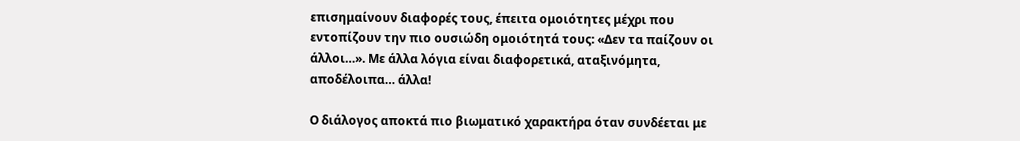επισημαίνουν διαφορές τους, έπειτα ομοιότητες μέχρι που εντοπίζουν την πιο ουσιώδη ομοιότητά τους: «Δεν τα παίζουν οι άλλοι…». Με άλλα λόγια είναι διαφορετικά, αταξινόμητα, αποδέλοιπα… άλλα!

Ο διάλογος αποκτά πιο βιωματικό χαρακτήρα όταν συνδέεται με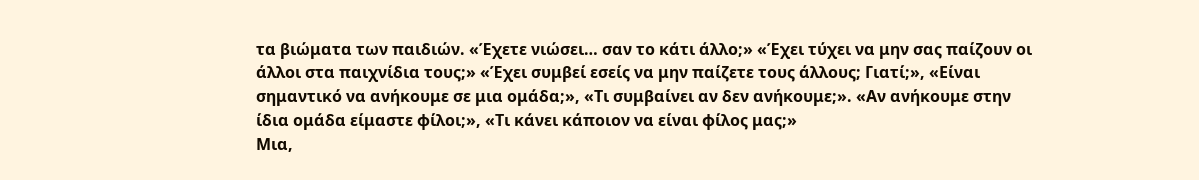τα βιώματα των παιδιών. «Έχετε νιώσει… σαν το κάτι άλλο;» «Έχει τύχει να μην σας παίζουν οι άλλοι στα παιχνίδια τους;» «Έχει συμβεί εσείς να μην παίζετε τους άλλους; Γιατί;», «Είναι σημαντικό να ανήκουμε σε μια ομάδα;», «Τι συμβαίνει αν δεν ανήκουμε;». «Αν ανήκουμε στην ίδια ομάδα είμαστε φίλοι;», «Τι κάνει κάποιον να είναι φίλος μας;»
Μια,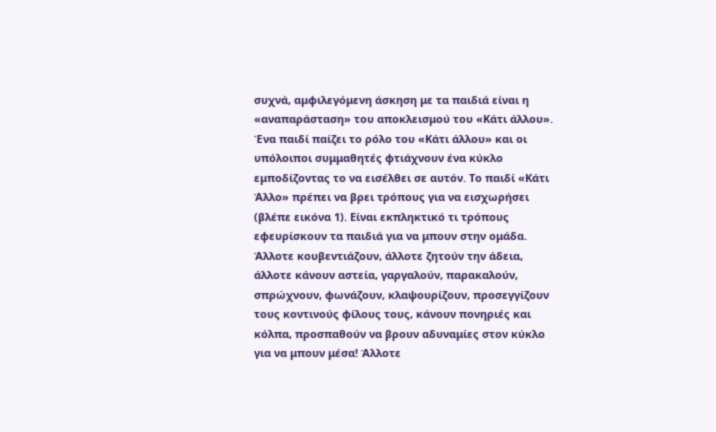συχνά, αμφιλεγόμενη άσκηση με τα παιδιά είναι η «αναπαράσταση» του αποκλεισμού του «Κάτι άλλου». Ένα παιδί παίζει το ρόλο του «Κάτι άλλου» και οι υπόλοιποι συμμαθητές φτιάχνουν ένα κύκλο εμποδίζοντας το να εισέλθει σε αυτόν. Το παιδί «Κάτι Άλλο» πρέπει να βρει τρόπους για να εισχωρήσει (βλέπε εικόνα 1). Είναι εκπληκτικό τι τρόπους εφευρίσκουν τα παιδιά για να μπουν στην ομάδα. Άλλοτε κουβεντιάζουν, άλλοτε ζητούν την άδεια, άλλοτε κάνουν αστεία, γαργαλούν, παρακαλούν, σπρώχνουν, φωνάζουν, κλαψουρίζουν, προσεγγίζουν τους κοντινούς φίλους τους, κάνουν πονηριές και κόλπα, προσπαθούν να βρουν αδυναμίες στον κύκλο για να μπουν μέσα! Άλλοτε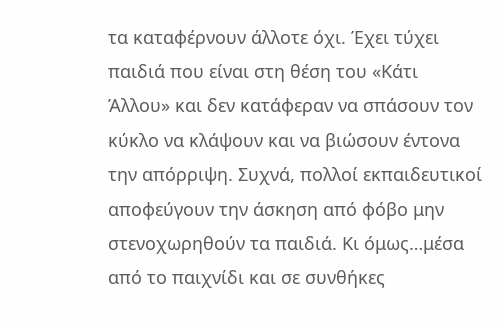τα καταφέρνουν άλλοτε όχι. Έχει τύχει παιδιά που είναι στη θέση του «Κάτι Άλλου» και δεν κατάφεραν να σπάσουν τον κύκλο να κλάψουν και να βιώσουν έντονα την απόρριψη. Συχνά, πολλοί εκπαιδευτικοί αποφεύγουν την άσκηση από φόβο μην στενοχωρηθούν τα παιδιά. Κι όμως…μέσα από το παιχνίδι και σε συνθήκες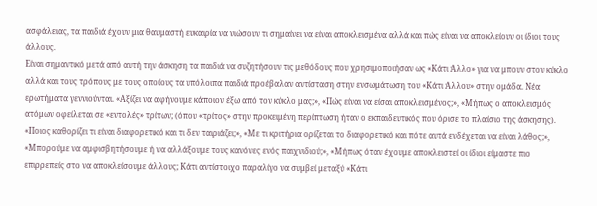ασφάλειας, τα παιδιά έχουν μια θαυμαστή ευκαιρία να νιώσουν τι σημαίνει να είναι αποκλεισμένα αλλά και πώς είναι να αποκλείουν οι ίδιοι τους άλλους.
Είναι σημαντικό μετά από αυτή την άσκηση τα παιδιά να συζητήσουν τις μεθόδους που χρησιμοποιήσαν ως «Κάτι Άλλο» για να μπουν στον κύκλο αλλά και τους τρόπους με τους οποίους τα υπόλοιπα παιδιά προέβαλαν αντίσταση στην ενσωμάτωση του «Κάτι Άλλου» στην ομάδα. Νέα ερωτήματα γεννιούνται. «Αξίζει να αφήνουμε κάποιον έξω από τον κύκλο μας;», «Πώς είναι να είσαι αποκλεισμένος;», «Μήπως ο αποκλεισμός ατόμων οφείλεται σε «εντολές» τρίτων; (όπου «τρίτος» στην προκειμένη περίπτωση ήταν ο εκπαιδευτικός που όρισε το πλαίσιο της άσκησης). «Ποιος καθορίζει τι είναι διαφορετικό και τι δεν ταιριάζει;», «Με τι κριτήρια ορίζεται το διαφορετικό και πότε αυτά ενδέχεται να είναι λάθος;», «Μπορούμε να αμφισβητήσουμε ή να αλλάξουμε τους κανόνες ενός παιχνιδιού;», «Μήπως όταν έχουμε αποκλειστεί οι ίδιοι είμαστε πιο επιρρεπείς στο να αποκλείσουμε άλλους; Κάτι αντίστοιχο παραλίγο να συμβεί μεταξύ «Κάτι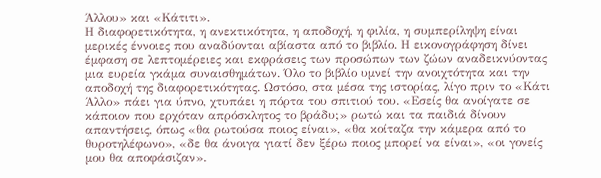Άλλου» και «Κάτιτι».
Η διαφορετικότητα, η ανεκτικότητα, η αποδοχή, η φιλία, η συμπερίληψη είναι μερικές έννοιες που αναδύονται αβίαστα από το βιβλίο. Η εικονογράφηση δίνει έμφαση σε λεπτομέρειες και εκφράσεις των προσώπων των ζώων αναδεικνύοντας μια ευρεία γκάμα συναισθημάτων. Όλο το βιβλίο υμνεί την ανοιχτότητα και την αποδοχή της διαφορετικότητας. Ωστόσο, στα μέσα της ιστορίας, λίγο πριν το «Κάτι Άλλο» πάει για ύπνο, χτυπάει η πόρτα του σπιτιού του. «Εσείς θα ανοίγατε σε κάποιον που ερχόταν απρόσκλητος το βράδυ;» ρωτώ και τα παιδιά δίνουν απαντήσεις, όπως «θα ρωτούσα ποιος είναι», «θα κοίταζα την κάμερα από το θυροτηλέφωνο», «δε θα άνοιγα γιατί δεν ξέρω ποιος μπορεί να είναι», «οι γονείς μου θα αποφάσιζαν».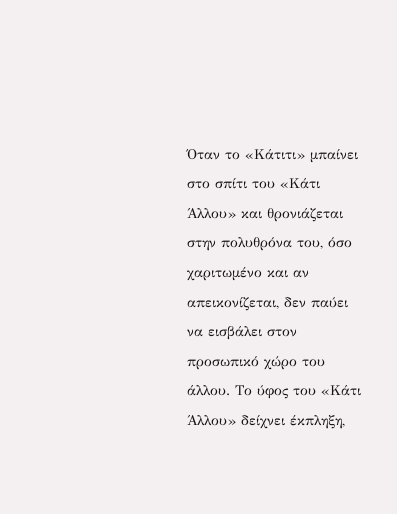Όταν το «Κάτιτι» μπαίνει στο σπίτι του «Κάτι Άλλου» και θρονιάζεται στην πολυθρόνα του, όσο χαριτωμένο και αν απεικονίζεται, δεν παύει να εισβάλει στον προσωπικό χώρο του άλλου. Το ύφος του «Κάτι Άλλου» δείχνει έκπληξη,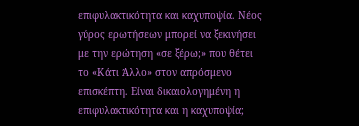επιφυλακτικότητα και καχυποψία. Νέος γύρος ερωτήσεων μπορεί να ξεκινήσει με την ερώτηση «σε ξέρω;» που θέτει το «Κάτι Άλλο» στον απρόσμενο επισκέπτη. Είναι δικαιολογημένη η επιφυλακτικότητα και η καχυποψία;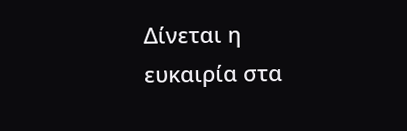Δίνεται η ευκαιρία στα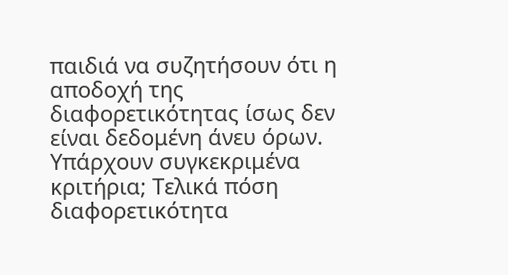παιδιά να συζητήσουν ότι η αποδοχή της διαφορετικότητας ίσως δεν είναι δεδομένη άνευ όρων. Υπάρχουν συγκεκριμένα κριτήρια; Τελικά πόση διαφορετικότητα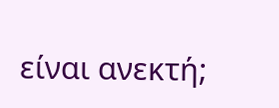είναι ανεκτή;